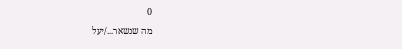0
מה שנשאר.../יעל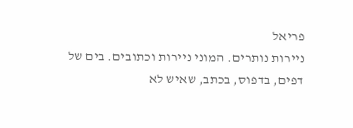פריאל
ניירות נותרים. המוני ניירות וכתובים. בים של דפים, בדפוס, בכתב, שאיש לא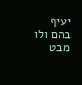יעיף בהם ולו מבט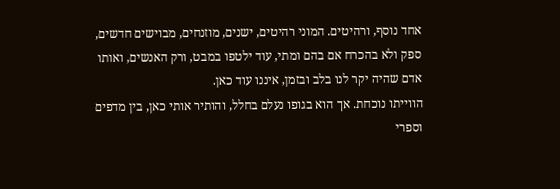אחד נוסף, ורהיטים. המוני רהיטים, ישנים, מוזנחים, מבוישים חדשים, ספק ולא בהכרח אם בהם ומתי, עוד ילטפו במבט, ורק האנשים, ואותו אדם שהיה יקר לנו בלב ובזמן, איננו עוד כאן.
הווייתו נוכחת. אך הוא בגופו נעלם בחלל, והותיר אותי כאן, בין מדפים וספרי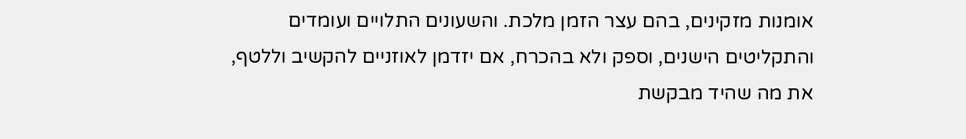אומנות מזקינים, בהם עצר הזמן מלכת. והשעונים התלויים ועומדים והתקליטים הישנים, וספק ולא בהכרח, אם יזדמן לאוזניים להקשיב וללטף, את מה שהיד מבקשת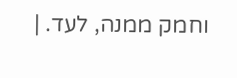וחמק ממנה, לעד. |